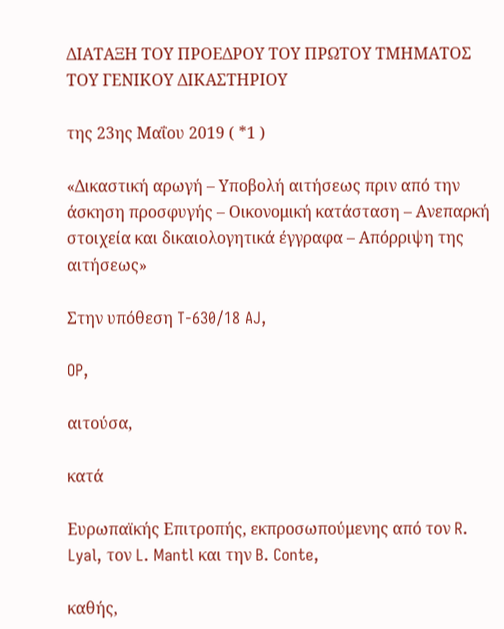ΔΙΑΤΑΞΗ ΤΟΥ ΠΡΟΕΔΡΟΥ ΤΟΥ ΠΡΩΤΟΥ ΤΜΗΜΑΤΟΣ
ΤΟΥ ΓΕΝΙΚΟΥ ΔΙΚΑΣΤΗΡΙΟΥ

της 23ης Μαΐου 2019 ( *1 )

«Δικαστική αρωγή – Υποβολή αιτήσεως πριν από την άσκηση προσφυγής – Οικονομική κατάσταση – Ανεπαρκή στοιχεία και δικαιολογητικά έγγραφα – Απόρριψη της αιτήσεως»

Στην υπόθεση T-630/18 AJ,

OP,

αιτούσα,

κατά

Ευρωπαϊκής Επιτροπής, εκπροσωπούμενης από τον R. Lyal, τον L. Mantl και την B. Conte,

καθής,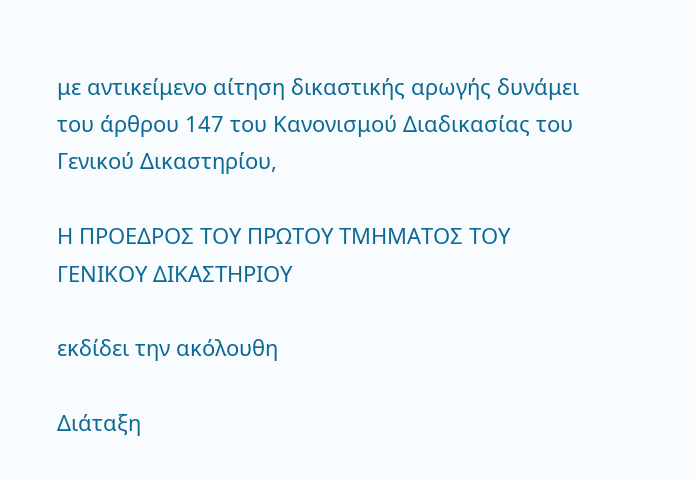με αντικείμενο αίτηση δικαστικής αρωγής δυνάμει του άρθρου 147 του Κανονισμού Διαδικασίας του Γενικού Δικαστηρίου,

Η ΠΡΟΕΔΡΟΣ ΤΟΥ ΠΡΩΤΟΥ ΤΜΗΜΑΤΟΣ ΤΟΥ ΓΕΝΙΚΟΥ ΔΙΚΑΣΤΗΡΙΟΥ

εκδίδει την ακόλουθη

Διάταξη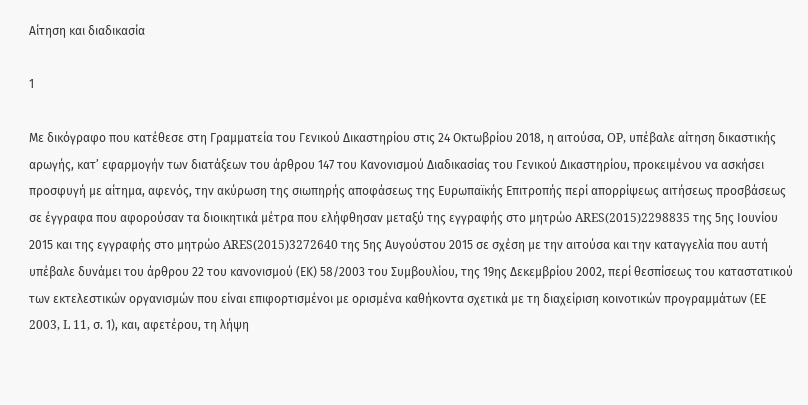Αίτηση και διαδικασία

1

Με δικόγραφο που κατέθεσε στη Γραμματεία του Γενικού Δικαστηρίου στις 24 Οκτωβρίου 2018, η αιτούσα, OP, υπέβαλε αίτηση δικαστικής αρωγής, κατ’ εφαρμογήν των διατάξεων του άρθρου 147 του Κανονισμού Διαδικασίας του Γενικού Δικαστηρίου, προκειμένου να ασκήσει προσφυγή με αίτημα, αφενός, την ακύρωση της σιωπηρής αποφάσεως της Ευρωπαϊκής Επιτροπής περί απορρίψεως αιτήσεως προσβάσεως σε έγγραφα που αφορούσαν τα διοικητικά μέτρα που ελήφθησαν μεταξύ της εγγραφής στο μητρώο ARES(2015)2298835 της 5ης Ιουνίου 2015 και της εγγραφής στο μητρώο ARES(2015)3272640 της 5ης Αυγούστου 2015 σε σχέση με την αιτούσα και την καταγγελία που αυτή υπέβαλε δυνάμει του άρθρου 22 του κανονισμού (ΕΚ) 58/2003 του Συμβουλίου, της 19ης Δεκεμβρίου 2002, περί θεσπίσεως του καταστατικού των εκτελεστικών οργανισμών που είναι επιφορτισμένοι με ορισμένα καθήκοντα σχετικά με τη διαχείριση κοινοτικών προγραμμάτων (ΕΕ 2003, L 11, σ. 1), και, αφετέρου, τη λήψη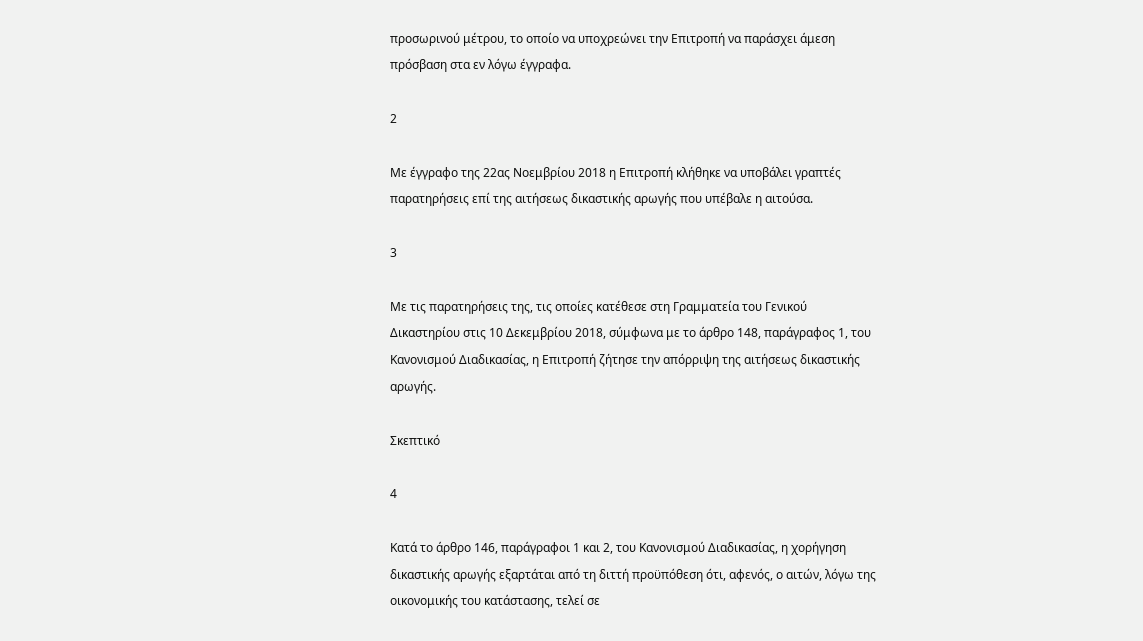προσωρινού μέτρου, το οποίο να υποχρεώνει την Επιτροπή να παράσχει άμεση πρόσβαση στα εν λόγω έγγραφα.

2

Με έγγραφο της 22ας Νοεμβρίου 2018 η Επιτροπή κλήθηκε να υποβάλει γραπτές παρατηρήσεις επί της αιτήσεως δικαστικής αρωγής που υπέβαλε η αιτούσα.

3

Με τις παρατηρήσεις της, τις οποίες κατέθεσε στη Γραμματεία του Γενικού Δικαστηρίου στις 10 Δεκεμβρίου 2018, σύμφωνα με το άρθρο 148, παράγραφος 1, του Κανονισμού Διαδικασίας, η Επιτροπή ζήτησε την απόρριψη της αιτήσεως δικαστικής αρωγής.

Σκεπτικό

4

Κατά το άρθρο 146, παράγραφοι 1 και 2, του Κανονισμού Διαδικασίας, η χορήγηση δικαστικής αρωγής εξαρτάται από τη διττή προϋπόθεση ότι, αφενός, ο αιτών, λόγω της οικονομικής του κατάστασης, τελεί σε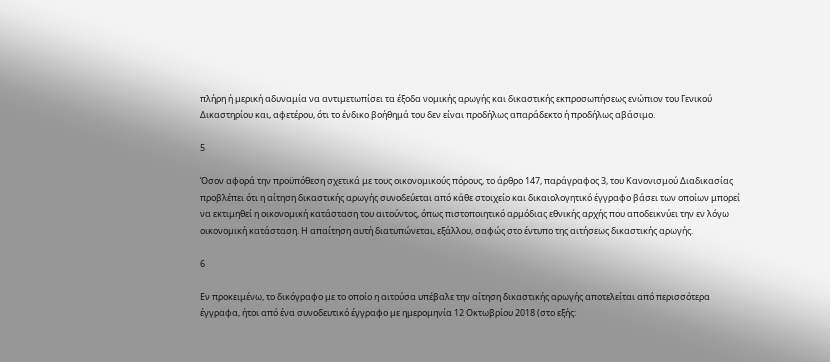πλήρη ή μερική αδυναμία να αντιμετωπίσει τα έξοδα νομικής αρωγής και δικαστικής εκπροσωπήσεως ενώπιον του Γενικού Δικαστηρίου και, αφετέρου, ότι το ένδικο βοήθημά του δεν είναι προδήλως απαράδεκτο ή προδήλως αβάσιμο.

5

Όσον αφορά την προϋπόθεση σχετικά με τους οικονομικούς πόρους, το άρθρο 147, παράγραφος 3, του Κανονισμού Διαδικασίας προβλέπει ότι η αίτηση δικαστικής αρωγής συνοδεύεται από κάθε στοιχείο και δικαιολογητικό έγγραφο βάσει των οποίων μπορεί να εκτιμηθεί η οικονομική κατάσταση του αιτούντος, όπως πιστοποιητικό αρμόδιας εθνικής αρχής που αποδεικνύει την εν λόγω οικονομική κατάσταση. Η απαίτηση αυτή διατυπώνεται, εξάλλου, σαφώς στο έντυπο της αιτήσεως δικαστικής αρωγής.

6

Εν προκειμένω, το δικόγραφο με το οποίο η αιτούσα υπέβαλε την αίτηση δικαστικής αρωγής αποτελείται από περισσότερα έγγραφα, ήτοι από ένα συνοδευτικό έγγραφο με ημερομηνία 12 Οκτωβρίου 2018 (στο εξής: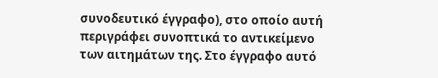συνοδευτικό έγγραφο), στο οποίο αυτή περιγράφει συνοπτικά το αντικείμενο των αιτημάτων της. Στο έγγραφο αυτό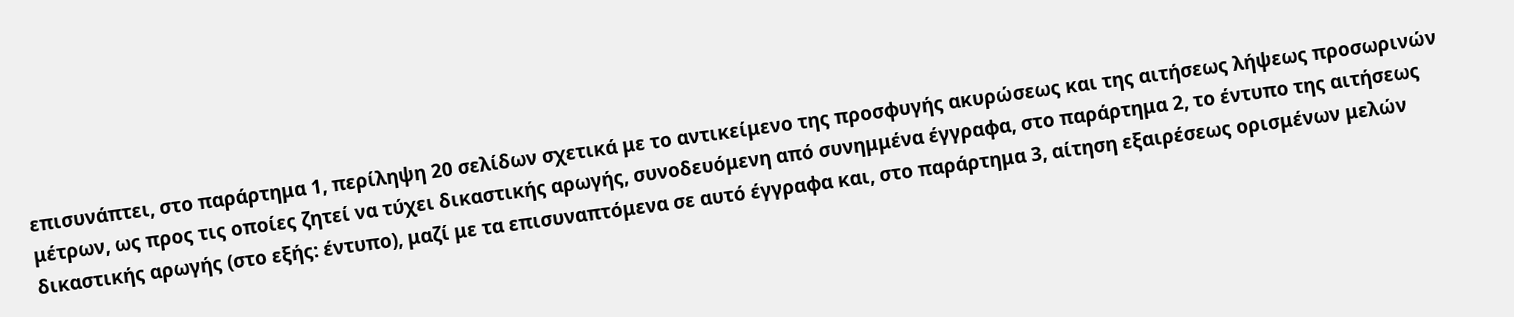επισυνάπτει, στο παράρτημα 1, περίληψη 20 σελίδων σχετικά με το αντικείμενο της προσφυγής ακυρώσεως και της αιτήσεως λήψεως προσωρινών μέτρων, ως προς τις οποίες ζητεί να τύχει δικαστικής αρωγής, συνοδευόμενη από συνημμένα έγγραφα, στο παράρτημα 2, το έντυπο της αιτήσεως δικαστικής αρωγής (στο εξής: έντυπο), μαζί με τα επισυναπτόμενα σε αυτό έγγραφα και, στο παράρτημα 3, αίτηση εξαιρέσεως ορισμένων μελών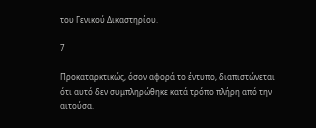του Γενικού Δικαστηρίου.

7

Προκαταρκτικώς, όσον αφορά το έντυπο, διαπιστώνεται ότι αυτό δεν συμπληρώθηκε κατά τρόπο πλήρη από την αιτούσα.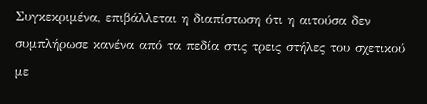Συγκεκριμένα, επιβάλλεται η διαπίστωση ότι η αιτούσα δεν συμπλήρωσε κανένα από τα πεδία στις τρεις στήλες του σχετικού με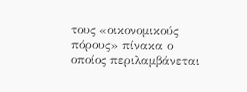τους «οικονομικούς πόρους» πίνακα ο οποίος περιλαμβάνεται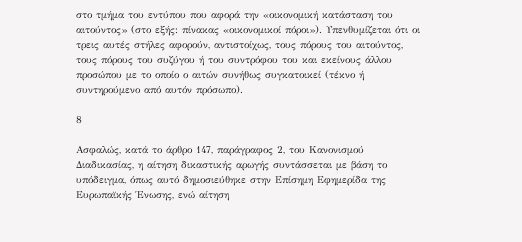στο τμήμα του εντύπου που αφορά την «οικονομική κατάσταση του αιτούντος» (στο εξής: πίνακας «οικονομικοί πόροι»). Υπενθυμίζεται ότι οι τρεις αυτές στήλες αφορούν, αντιστοίχως, τους πόρους του αιτούντος, τους πόρους του συζύγου ή του συντρόφου του και εκείνους άλλου προσώπου με το οποίο ο αιτών συνήθως συγκατοικεί (τέκνο ή συντηρούμενο από αυτόν πρόσωπο).

8

Ασφαλώς, κατά το άρθρο 147, παράγραφος 2, του Κανονισμού Διαδικασίας, η αίτηση δικαστικής αρωγής συντάσσεται με βάση το υπόδειγμα, όπως αυτό δημοσιεύθηκε στην Επίσημη Εφημερίδα της Ευρωπαϊκής Ένωσης, ενώ αίτηση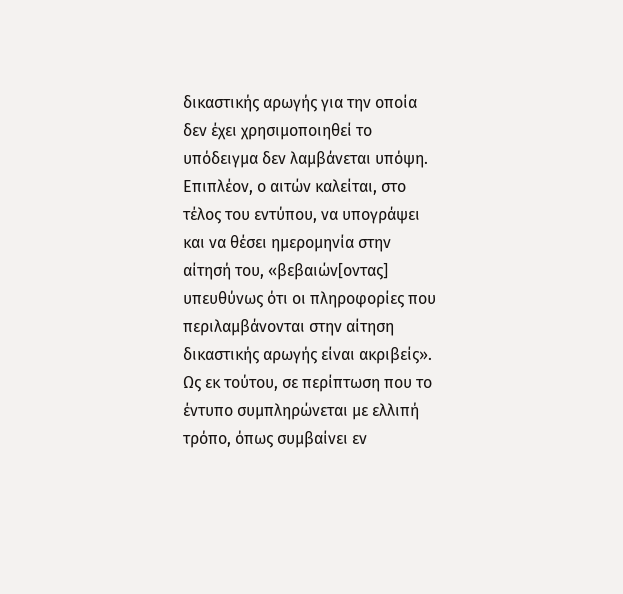δικαστικής αρωγής για την οποία δεν έχει χρησιμοποιηθεί το υπόδειγμα δεν λαμβάνεται υπόψη. Επιπλέον, ο αιτών καλείται, στο τέλος του εντύπου, να υπογράψει και να θέσει ημερομηνία στην αίτησή του, «βεβαιών[οντας] υπευθύνως ότι οι πληροφορίες που περιλαμβάνονται στην αίτηση δικαστικής αρωγής είναι ακριβείς». Ως εκ τούτου, σε περίπτωση που το έντυπο συμπληρώνεται με ελλιπή τρόπο, όπως συμβαίνει εν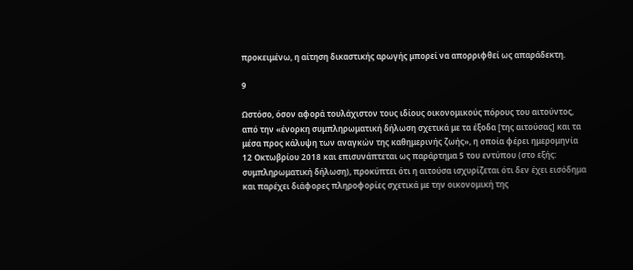προκειμένω, η αίτηση δικαστικής αρωγής μπορεί να απορριφθεί ως απαράδεκτη.

9

Ωστόσο, όσον αφορά τουλάχιστον τους ιδίους οικονομικούς πόρους του αιτούντος, από την «ένορκη συμπληρωματική δήλωση σχετικά με τα έξοδα [της αιτούσας] και τα μέσα προς κάλυψη των αναγκών της καθημερινής ζωής», η οποία φέρει ημερομηνία 12 Οκτωβρίου 2018 και επισυνάπτεται ως παράρτημα 5 του εντύπου (στο εξής: συμπληρωματική δήλωση), προκύπτει ότι η αιτούσα ισχυρίζεται ότι δεν έχει εισόδημα και παρέχει διάφορες πληροφορίες σχετικά με την οικονομική της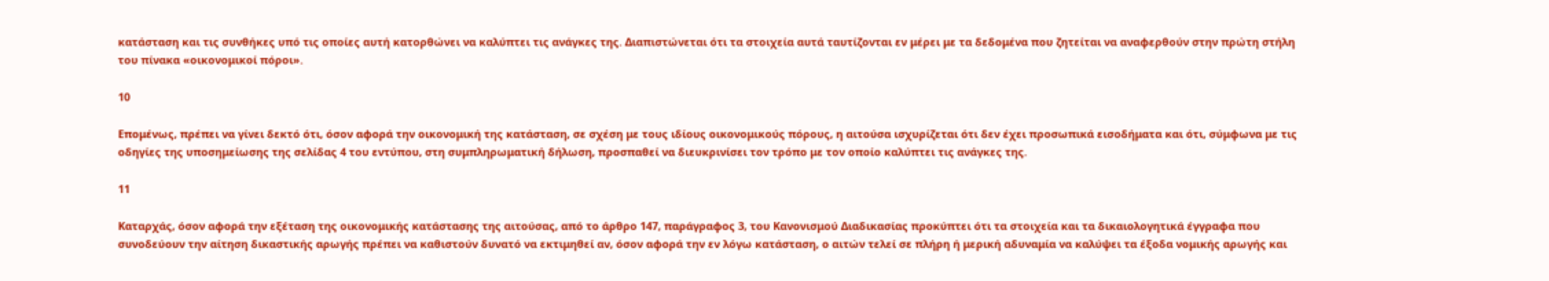κατάσταση και τις συνθήκες υπό τις οποίες αυτή κατορθώνει να καλύπτει τις ανάγκες της. Διαπιστώνεται ότι τα στοιχεία αυτά ταυτίζονται εν μέρει με τα δεδομένα που ζητείται να αναφερθούν στην πρώτη στήλη του πίνακα «οικονομικοί πόροι».

10

Επομένως, πρέπει να γίνει δεκτό ότι, όσον αφορά την οικονομική της κατάσταση, σε σχέση με τους ιδίους οικονομικούς πόρους, η αιτούσα ισχυρίζεται ότι δεν έχει προσωπικά εισοδήματα και ότι, σύμφωνα με τις οδηγίες της υποσημείωσης της σελίδας 4 του εντύπου, στη συμπληρωματική δήλωση, προσπαθεί να διευκρινίσει τον τρόπο με τον οποίο καλύπτει τις ανάγκες της.

11

Καταρχάς, όσον αφορά την εξέταση της οικονομικής κατάστασης της αιτούσας, από το άρθρο 147, παράγραφος 3, του Κανονισμού Διαδικασίας προκύπτει ότι τα στοιχεία και τα δικαιολογητικά έγγραφα που συνοδεύουν την αίτηση δικαστικής αρωγής πρέπει να καθιστούν δυνατό να εκτιμηθεί αν, όσον αφορά την εν λόγω κατάσταση, ο αιτών τελεί σε πλήρη ή μερική αδυναμία να καλύψει τα έξοδα νομικής αρωγής και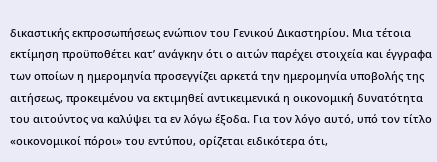δικαστικής εκπροσωπήσεως ενώπιον του Γενικού Δικαστηρίου. Μια τέτοια εκτίμηση προϋποθέτει κατ’ ανάγκην ότι ο αιτών παρέχει στοιχεία και έγγραφα των οποίων η ημερομηνία προσεγγίζει αρκετά την ημερομηνία υποβολής της αιτήσεως, προκειμένου να εκτιμηθεί αντικειμενικά η οικονομική δυνατότητα του αιτούντος να καλύψει τα εν λόγω έξοδα. Για τον λόγο αυτό, υπό τον τίτλο «οικονομικοί πόροι» του εντύπου, ορίζεται ειδικότερα ότι,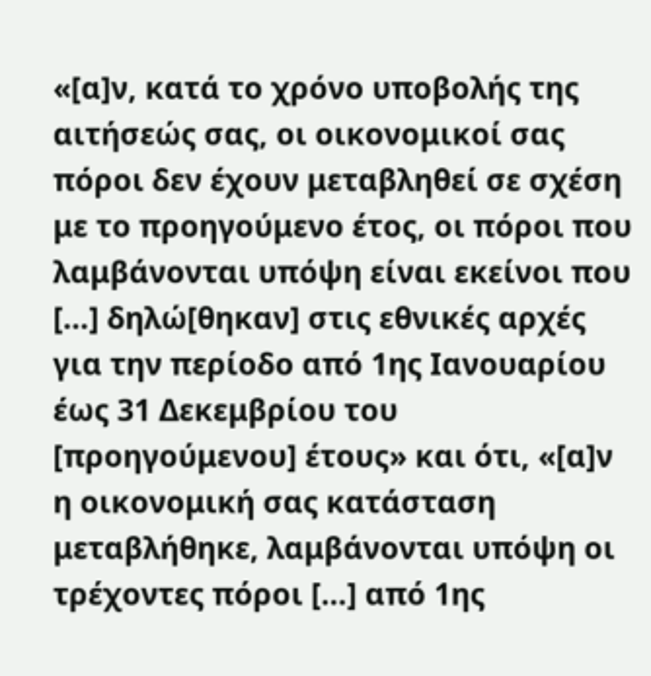«[α]ν, κατά το χρόνο υποβολής της αιτήσεώς σας, οι οικονομικοί σας πόροι δεν έχουν μεταβληθεί σε σχέση με το προηγούμενο έτος, οι πόροι που λαμβάνονται υπόψη είναι εκείνοι που […] δηλώ[θηκαν] στις εθνικές αρχές για την περίοδο από 1ης Ιανουαρίου έως 31 Δεκεμβρίου του [προηγούμενου] έτους» και ότι, «[α]ν η οικονομική σας κατάσταση μεταβλήθηκε, λαμβάνονται υπόψη οι τρέχοντες πόροι […] από 1ης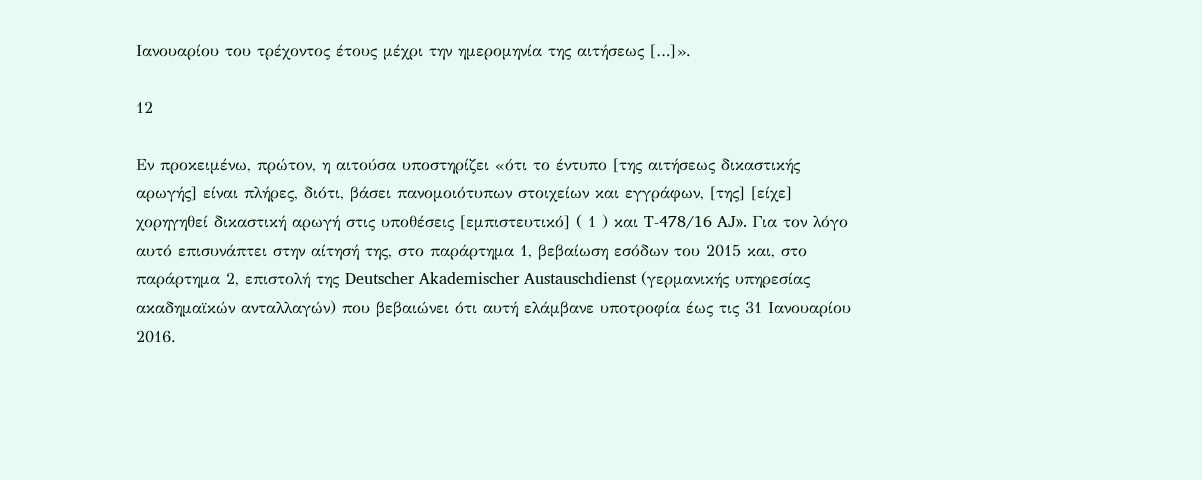Ιανουαρίου του τρέχοντος έτους μέχρι την ημερομηνία της αιτήσεως […]».

12

Εν προκειμένω, πρώτον, η αιτούσα υποστηρίζει «ότι το έντυπο [της αιτήσεως δικαστικής αρωγής] είναι πλήρες, διότι, βάσει πανομοιότυπων στοιχείων και εγγράφων, [της] [είχε] χορηγηθεί δικαστική αρωγή στις υποθέσεις [εμπιστευτικό] ( 1 ) και T-478/16 AJ». Για τον λόγο αυτό επισυνάπτει στην αίτησή της, στο παράρτημα 1, βεβαίωση εσόδων του 2015 και, στο παράρτημα 2, επιστολή της Deutscher Akademischer Austauschdienst (γερμανικής υπηρεσίας ακαδημαϊκών ανταλλαγών) που βεβαιώνει ότι αυτή ελάμβανε υποτροφία έως τις 31 Ιανουαρίου 2016.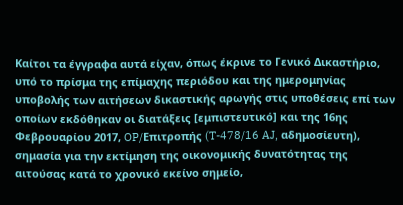Καίτοι τα έγγραφα αυτά είχαν, όπως έκρινε το Γενικό Δικαστήριο, υπό το πρίσμα της επίμαχης περιόδου και της ημερομηνίας υποβολής των αιτήσεων δικαστικής αρωγής στις υποθέσεις επί των οποίων εκδόθηκαν οι διατάξεις [εμπιστευτικό] και της 16ης Φεβρουαρίου 2017, OP/Επιτροπής (T-478/16 AJ, αδημοσίευτη), σημασία για την εκτίμηση της οικονομικής δυνατότητας της αιτούσας κατά το χρονικό εκείνο σημείο,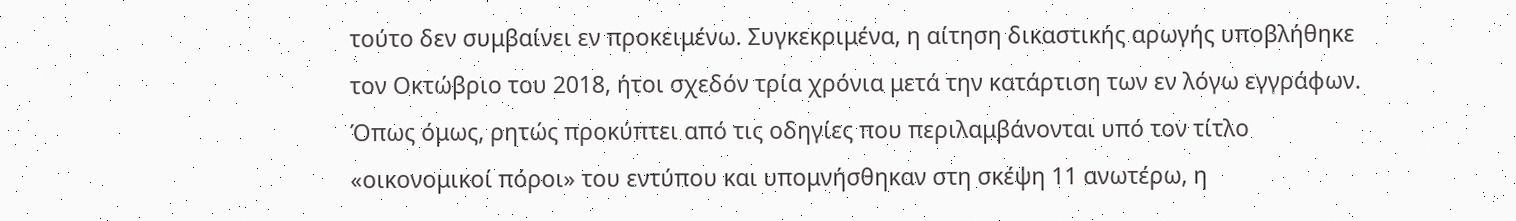τούτο δεν συμβαίνει εν προκειμένω. Συγκεκριμένα, η αίτηση δικαστικής αρωγής υποβλήθηκε τον Οκτώβριο του 2018, ήτοι σχεδόν τρία χρόνια μετά την κατάρτιση των εν λόγω εγγράφων. Όπως όμως, ρητώς προκύπτει από τις οδηγίες που περιλαμβάνονται υπό τον τίτλο «οικονομικοί πόροι» του εντύπου και υπομνήσθηκαν στη σκέψη 11 ανωτέρω, η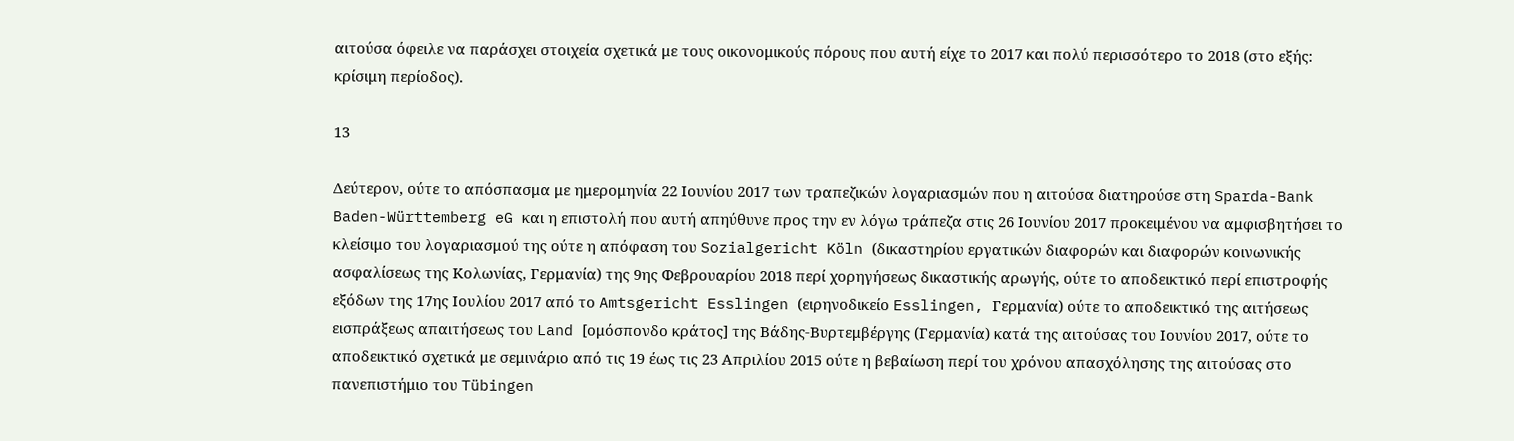αιτούσα όφειλε να παράσχει στοιχεία σχετικά με τους οικονομικούς πόρους που αυτή είχε το 2017 και πολύ περισσότερο το 2018 (στο εξής: κρίσιμη περίοδος).

13

Δεύτερον, ούτε το απόσπασμα με ημερομηνία 22 Ιουνίου 2017 των τραπεζικών λογαριασμών που η αιτούσα διατηρούσε στη Sparda-Bank Baden-Württemberg eG και η επιστολή που αυτή απηύθυνε προς την εν λόγω τράπεζα στις 26 Ιουνίου 2017 προκειμένου να αμφισβητήσει το κλείσιμο του λογαριασμού της ούτε η απόφαση του Sozialgericht Köln (δικαστηρίου εργατικών διαφορών και διαφορών κοινωνικής ασφαλίσεως της Κολωνίας, Γερμανία) της 9ης Φεβρουαρίου 2018 περί χορηγήσεως δικαστικής αρωγής, ούτε το αποδεικτικό περί επιστροφής εξόδων της 17ης Ιουλίου 2017 από το Amtsgericht Esslingen (ειρηνοδικείο Esslingen, Γερμανία) ούτε το αποδεικτικό της αιτήσεως εισπράξεως απαιτήσεως του Land [ομόσπονδο κράτος] της Βάδης-Βυρτεμβέργης (Γερμανία) κατά της αιτούσας του Ιουνίου 2017, ούτε το αποδεικτικό σχετικά με σεμινάριο από τις 19 έως τις 23 Απριλίου 2015 ούτε η βεβαίωση περί του χρόνου απασχόλησης της αιτούσας στο πανεπιστήμιο του Tübingen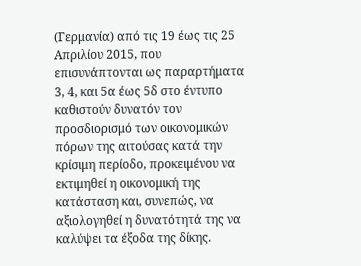(Γερμανία) από τις 19 έως τις 25 Απριλίου 2015, που επισυνάπτονται ως παραρτήματα 3, 4, και 5α έως 5δ στο έντυπο καθιστούν δυνατόν τον προσδιορισμό των οικονομικών πόρων της αιτούσας κατά την κρίσιμη περίοδο, προκειμένου να εκτιμηθεί η οικονομική της κατάσταση και, συνεπώς, να αξιολογηθεί η δυνατότητά της να καλύψει τα έξοδα της δίκης.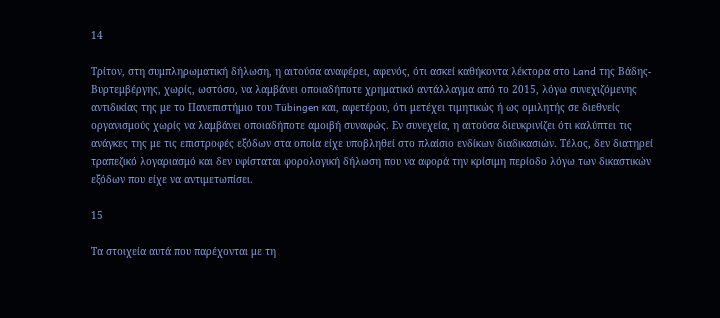14

Τρίτον, στη συμπληρωματική δήλωση, η αιτούσα αναφέρει, αφενός, ότι ασκεί καθήκοντα λέκτορα στο Land της Βάδης-Βυρτεμβέργης, χωρίς, ωστόσο, να λαμβάνει οποιαδήποτε χρηματικό αντάλλαγμα από το 2015, λόγω συνεχιζόμενης αντιδικίας της με το Πανεπιστήμιο του Tübingen και, αφετέρου, ότι μετέχει τιμητικώς ή ως ομιλητής σε διεθνείς οργανισμούς χωρίς να λαμβάνει οποιαδήποτε αμοιβή συναφώς. Εν συνεχεία, η αιτούσα διευκρινίζει ότι καλύπτει τις ανάγκες της με τις επιστροφές εξόδων στα οποία είχε υποβληθεί στο πλαίσιο ενδίκων διαδικασιών. Τέλος, δεν διατηρεί τραπεζικό λογαριασμό και δεν υφίσταται φορολογική δήλωση που να αφορά την κρίσιμη περίοδο λόγω των δικαστικών εξόδων που είχε να αντιμετωπίσει.

15

Τα στοιχεία αυτά που παρέχονται με τη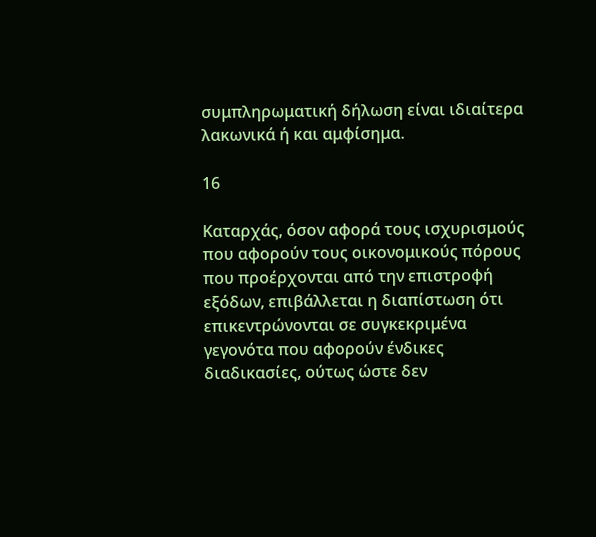συμπληρωματική δήλωση είναι ιδιαίτερα λακωνικά ή και αμφίσημα.

16

Καταρχάς, όσον αφορά τους ισχυρισμούς που αφορούν τους οικονομικούς πόρους που προέρχονται από την επιστροφή εξόδων, επιβάλλεται η διαπίστωση ότι επικεντρώνονται σε συγκεκριμένα γεγονότα που αφορούν ένδικες διαδικασίες, ούτως ώστε δεν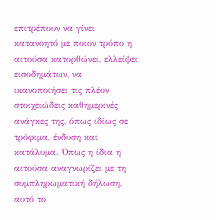επιτρέπουν να γίνει κατανοητό με ποιον τρόπο η αιτούσα κατορθώνει, ελλείψει εισοδημάτων, να ικανοποιήσει τις πλέον στοιχειώδεις καθημερινές ανάγκες της, όπως ιδίως σε τρόφιμα, ένδυση και κατάλυμα. Όπως η ίδια η αιτούσα αναγνωρίζει με τη συμπληρωματική δήλωση, αυτό το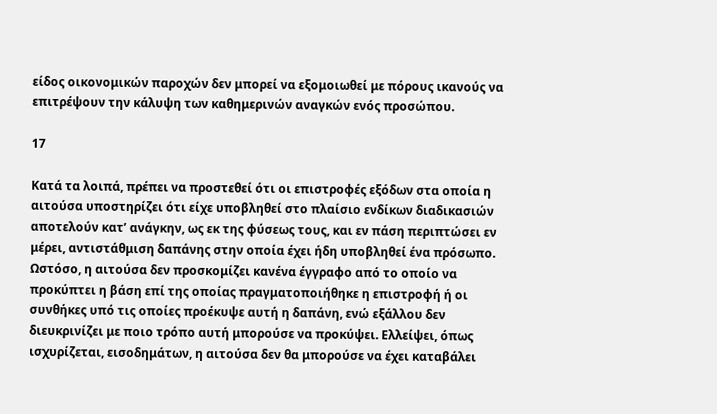είδος οικονομικών παροχών δεν μπορεί να εξομοιωθεί με πόρους ικανούς να επιτρέψουν την κάλυψη των καθημερινών αναγκών ενός προσώπου.

17

Κατά τα λοιπά, πρέπει να προστεθεί ότι οι επιστροφές εξόδων στα οποία η αιτούσα υποστηρίζει ότι είχε υποβληθεί στο πλαίσιο ενδίκων διαδικασιών αποτελούν κατ’ ανάγκην, ως εκ της φύσεως τους, και εν πάση περιπτώσει εν μέρει, αντιστάθμιση δαπάνης στην οποία έχει ήδη υποβληθεί ένα πρόσωπο. Ωστόσο, η αιτούσα δεν προσκομίζει κανένα έγγραφο από το οποίο να προκύπτει η βάση επί της οποίας πραγματοποιήθηκε η επιστροφή ή οι συνθήκες υπό τις οποίες προέκυψε αυτή η δαπάνη, ενώ εξάλλου δεν διευκρινίζει με ποιο τρόπο αυτή μπορούσε να προκύψει. Ελλείψει, όπως ισχυρίζεται, εισοδημάτων, η αιτούσα δεν θα μπορούσε να έχει καταβάλει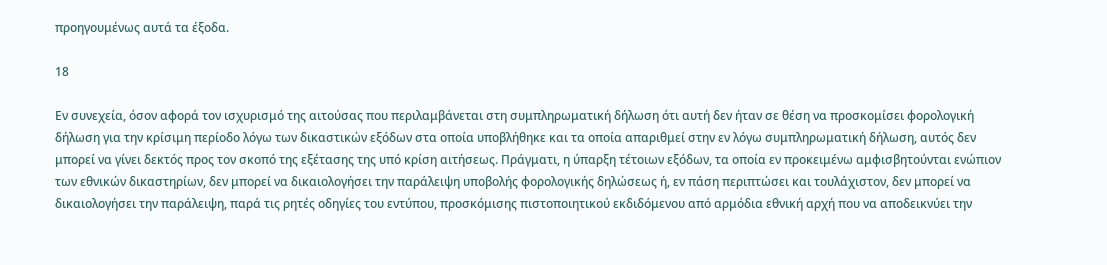προηγουμένως αυτά τα έξοδα.

18

Εν συνεχεία, όσον αφορά τον ισχυρισμό της αιτούσας που περιλαμβάνεται στη συμπληρωματική δήλωση ότι αυτή δεν ήταν σε θέση να προσκομίσει φορολογική δήλωση για την κρίσιμη περίοδο λόγω των δικαστικών εξόδων στα οποία υποβλήθηκε και τα οποία απαριθμεί στην εν λόγω συμπληρωματική δήλωση, αυτός δεν μπορεί να γίνει δεκτός προς τον σκοπό της εξέτασης της υπό κρίση αιτήσεως. Πράγματι, η ύπαρξη τέτοιων εξόδων, τα οποία εν προκειμένω αμφισβητούνται ενώπιον των εθνικών δικαστηρίων, δεν μπορεί να δικαιολογήσει την παράλειψη υποβολής φορολογικής δηλώσεως ή, εν πάση περιπτώσει και τουλάχιστον, δεν μπορεί να δικαιολογήσει την παράλειψη, παρά τις ρητές οδηγίες του εντύπου, προσκόμισης πιστοποιητικού εκδιδόμενου από αρμόδια εθνική αρχή που να αποδεικνύει την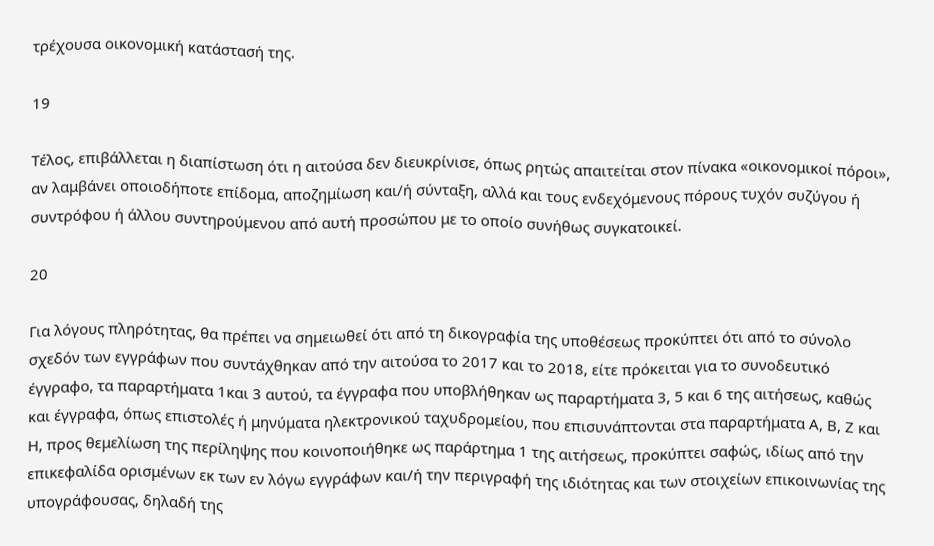τρέχουσα οικονομική κατάστασή της.

19

Τέλος, επιβάλλεται η διαπίστωση ότι η αιτούσα δεν διευκρίνισε, όπως ρητώς απαιτείται στον πίνακα «οικονομικοί πόροι», αν λαμβάνει οποιοδήποτε επίδομα, αποζημίωση και/ή σύνταξη, αλλά και τους ενδεχόμενους πόρους τυχόν συζύγου ή συντρόφου ή άλλου συντηρούμενου από αυτή προσώπου με το οποίο συνήθως συγκατοικεί.

20

Για λόγους πληρότητας, θα πρέπει να σημειωθεί ότι από τη δικογραφία της υποθέσεως προκύπτει ότι από το σύνολο σχεδόν των εγγράφων που συντάχθηκαν από την αιτούσα το 2017 και το 2018, είτε πρόκειται για το συνοδευτικό έγγραφο, τα παραρτήματα 1και 3 αυτού, τα έγγραφα που υποβλήθηκαν ως παραρτήματα 3, 5 και 6 της αιτήσεως, καθώς και έγγραφα, όπως επιστολές ή μηνύματα ηλεκτρονικού ταχυδρομείου, που επισυνάπτονται στα παραρτήματα Α, Β, Ζ και Η, προς θεμελίωση της περίληψης που κοινοποιήθηκε ως παράρτημα 1 της αιτήσεως, προκύπτει σαφώς, ιδίως από την επικεφαλίδα ορισμένων εκ των εν λόγω εγγράφων και/ή την περιγραφή της ιδιότητας και των στοιχείων επικοινωνίας της υπογράφουσας, δηλαδή της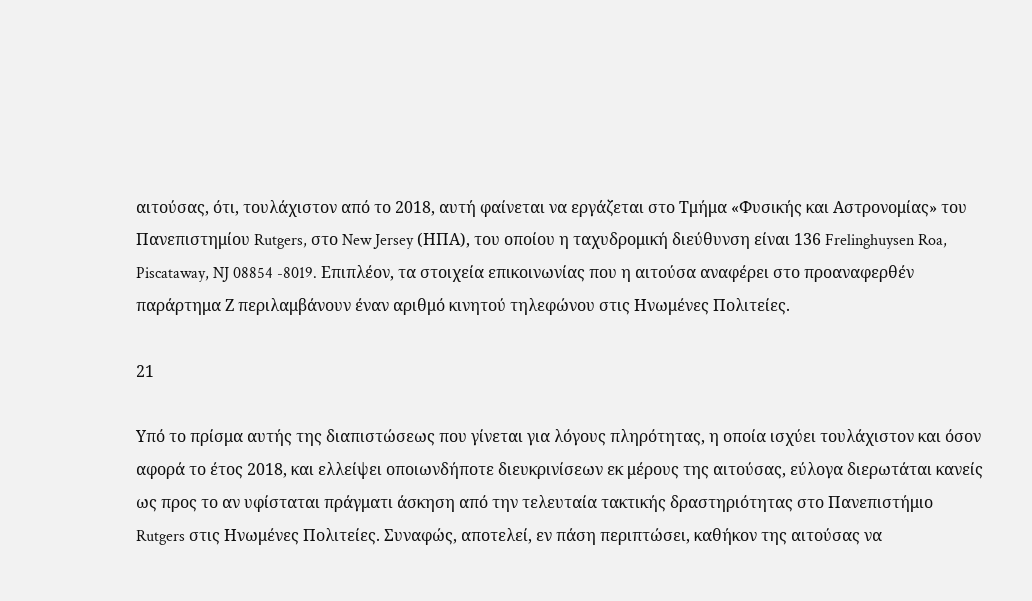αιτούσας, ότι, τουλάχιστον από το 2018, αυτή φαίνεται να εργάζεται στο Τμήμα «Φυσικής και Αστρονομίας» του Πανεπιστημίου Rutgers, στο New Jersey (ΗΠΑ), του οποίου η ταχυδρομική διεύθυνση είναι 136 Frelinghuysen Roa, Piscataway, NJ 08854 -8019. Επιπλέον, τα στοιχεία επικοινωνίας που η αιτούσα αναφέρει στο προαναφερθέν παράρτημα Ζ περιλαμβάνουν έναν αριθμό κινητού τηλεφώνου στις Ηνωμένες Πολιτείες.

21

Υπό το πρίσμα αυτής της διαπιστώσεως που γίνεται για λόγους πληρότητας, η οποία ισχύει τουλάχιστον και όσον αφορά το έτος 2018, και ελλείψει οποιωνδήποτε διευκρινίσεων εκ μέρους της αιτούσας, εύλογα διερωτάται κανείς ως προς το αν υφίσταται πράγματι άσκηση από την τελευταία τακτικής δραστηριότητας στο Πανεπιστήμιο Rutgers στις Ηνωμένες Πολιτείες. Συναφώς, αποτελεί, εν πάση περιπτώσει, καθήκον της αιτούσας να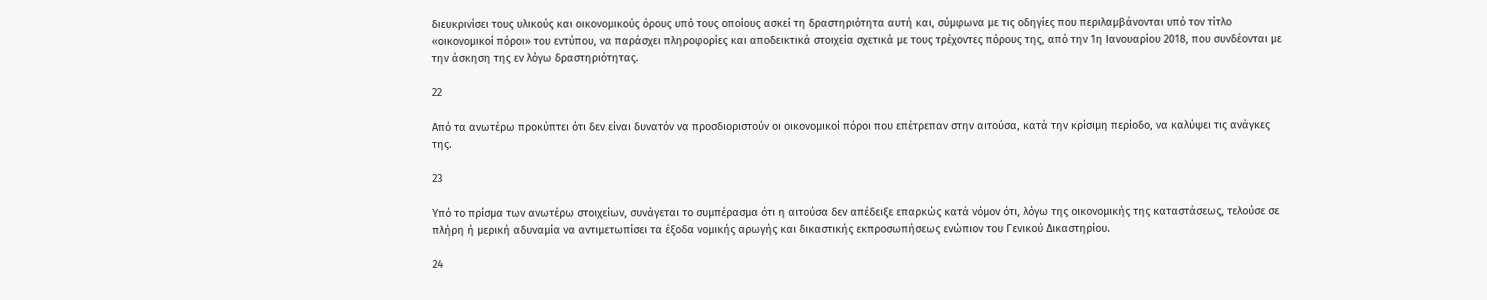διευκρινίσει τους υλικούς και οικονομικούς όρους υπό τους οποίους ασκεί τη δραστηριότητα αυτή και, σύμφωνα με τις οδηγίες που περιλαμβάνονται υπό τον τίτλο «οικονομικοί πόροι» του εντύπου, να παράσχει πληροφορίες και αποδεικτικά στοιχεία σχετικά με τους τρέχοντες πόρους της, από την 1η Ιανουαρίου 2018, που συνδέονται με την άσκηση της εν λόγω δραστηριότητας.

22

Από τα ανωτέρω προκύπτει ότι δεν είναι δυνατόν να προσδιοριστούν οι οικονομικοί πόροι που επέτρεπαν στην αιτούσα, κατά την κρίσιμη περίοδο, να καλύψει τις ανάγκες της.

23

Υπό το πρίσμα των ανωτέρω στοιχείων, συνάγεται το συμπέρασμα ότι η αιτούσα δεν απέδειξε επαρκώς κατά νόμον ότι, λόγω της οικονομικής της καταστάσεως, τελούσε σε πλήρη ή μερική αδυναμία να αντιμετωπίσει τα έξοδα νομικής αρωγής και δικαστικής εκπροσωπήσεως ενώπιον του Γενικού Δικαστηρίου.

24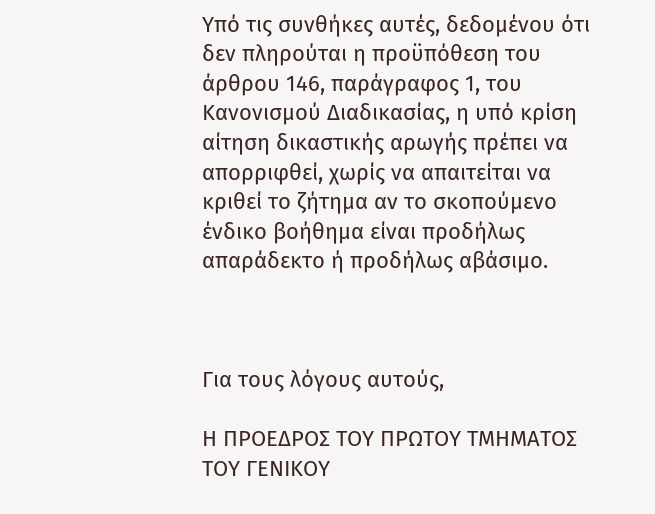Υπό τις συνθήκες αυτές, δεδομένου ότι δεν πληρούται η προϋπόθεση του άρθρου 146, παράγραφος 1, του Κανονισμού Διαδικασίας, η υπό κρίση αίτηση δικαστικής αρωγής πρέπει να απορριφθεί, χωρίς να απαιτείται να κριθεί το ζήτημα αν το σκοπούμενο ένδικο βοήθημα είναι προδήλως απαράδεκτο ή προδήλως αβάσιμο.



Για τους λόγους αυτούς,

Η ΠΡΟΕΔΡΟΣ ΤΟΥ ΠΡΩΤΟΥ ΤΜΗΜΑΤΟΣ ΤΟΥ ΓΕΝΙΚΟΥ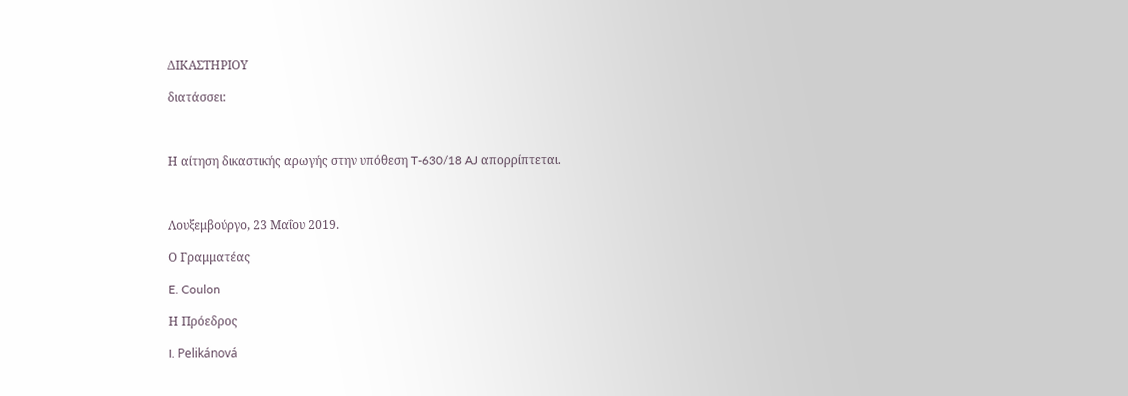ΔΙΚΑΣΤΗΡΙΟΥ

διατάσσει:



Η αίτηση δικαστικής αρωγής στην υπόθεση T-630/18 AJ απορρίπτεται.



Λουξεμβούργο, 23 Μαΐου 2019.

Ο Γραμματέας

E. Coulon

Η Πρόεδρος

I. Pelikánová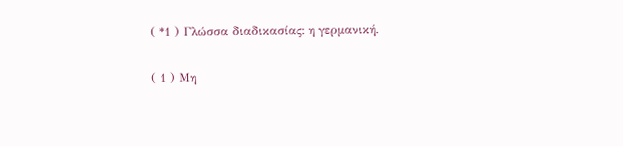( *1 ) Γλώσσα διαδικασίας: η γερμανική.

( 1 ) Μη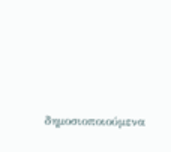δημοσιοποιούμενα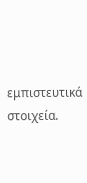εμπιστευτικά στοιχεία.